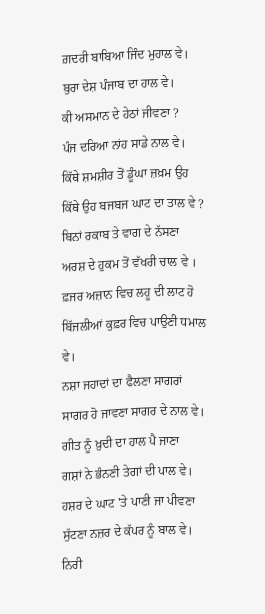ਗ਼ਦਰੀ ਬਾਬਿਆ ਜਿੰਦ ਮੁਹਾਲ ਵੇ।
ਬੁਰਾ ਦੇਸ਼ ਪੰਜਾਬ ਦਾ ਹਾਲ ਵੇ।
ਕੀ ਅਸਮਾਨ ਦੇ ਹੇਠਾਂ ਜੀਵਣਾ ?
ਪੰਜ ਦਰਿਆ ਨਾਂਹ ਸਾਡੇ ਨਾਲ ਵੇ।
ਕਿੱਥੇ ਸ਼ਮਸ਼ੀਰ ਤੋਂ ਡੂੰਘਾ ਜ਼ਖ਼ਮ ਉਹ
ਕਿੱਥੇ ਉਹ ਬਜਬਜ ਘਾਟ ਦਾ ਤਾਲ ਵੇ ?
ਬਿਨਾਂ ਰਕਾਬ ਤੇ ਵਾਗ ਦੇ ਨੱਸਣਾ
ਅਰਸ਼ ਦੇ ਹੁਕਮ ਤੋਂ ਵੱਖਰੀ ਚਾਲ ਵੇ ।
ਫ਼ਜਰ ਅਜ਼ਾਨ ਵਿਚ ਲਹੂ ਦੀ ਲਾਟ ਹੋ
ਬਿੱਜਲੀਆਂ ਕੁਫ਼ਰ ਵਿਚ ਪਾਉਣੀ ਧਮਾਲ ਵੇ।
ਨਸ਼ਾ ਜਹਾਦਾਂ ਦਾ ਫੈਲਣਾ ਸਾਗਰਾਂ
ਸਾਗਰ ਹੋ ਜਾਵਣਾ ਸਾਗਰ ਦੇ ਨਾਲ ਵੇ।
ਗੀਤ ਨੂੰ ਖ਼ੁਦੀ ਦਾ ਹਾਲ ਪੈ ਜਾਣਾ
ਗਸ਼ਾਂ ਨੇ ਭੰਨਣੀ ਤੇਗਾਂ ਦੀ ਪਾਲ ਵੇ।
ਹਸ਼ਰ ਦੇ ਘਾਟ 'ਤੇ ਪਾਣੀ ਜਾ ਪੀਵਣਾ
ਸੁੱਟਣਾ ਨਜ਼ਰ ਦੇ ਕੱਪਰ ਨੂੰ ਬਾਲ ਵੇ।
ਨਿਰੀ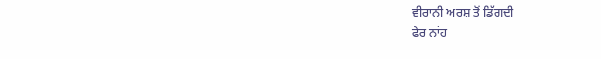ਵੀਰਾਨੀ ਅਰਸ਼ ਤੋਂ ਡਿੱਗਦੀ
ਫੇਰ ਨਾਂਹ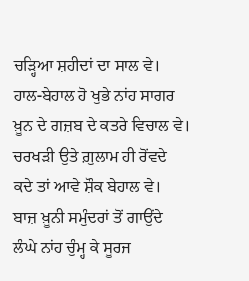ਚੜ੍ਹਿਆ ਸ਼ਹੀਦਾਂ ਦਾ ਸਾਲ ਵੇ।
ਹਾਲ-ਬੇਹਾਲ ਹੋ ਖੁਭੇ ਨਾਂਹ ਸਾਗਰ
ਖ਼ੂਨ ਦੇ ਗਜ਼ਬ ਦੇ ਕਤਰੇ ਵਿਚਾਲ ਵੇ।
ਚਰਖੜੀ ਉਤੇ ਗ਼ੁਲਾਮ ਹੀ ਰੋਂਵਦੇ
ਕਦੇ ਤਾਂ ਆਵੇ ਸ਼ੌਕ ਬੇਹਾਲ ਵੇ।
ਬਾਜ਼ ਖ਼ੂਨੀ ਸਮੁੰਦਰਾਂ ਤੋਂ ਗਾਉਂਦੇ
ਲੰਘੇ ਨਾਂਹ ਚੁੰਮ੍ਹ ਕੇ ਸੂਰਜ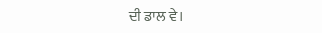ਦੀ ਡਾਲ ਵੇ।